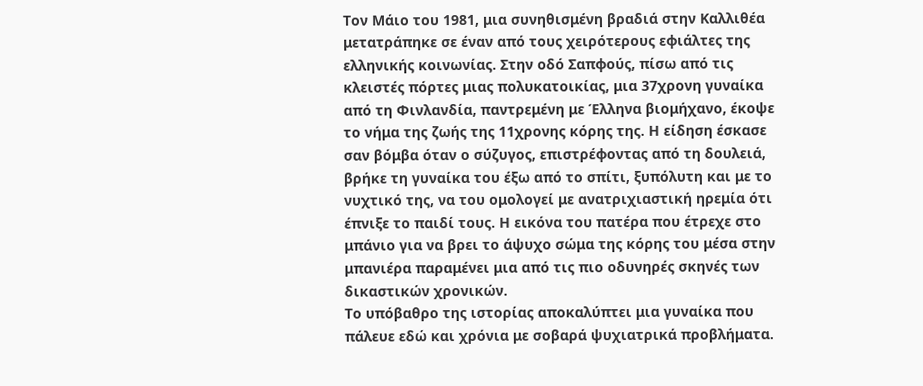Τον Μάιο του 1981, μια συνηθισμένη βραδιά στην Καλλιθέα μετατράπηκε σε έναν από τους χειρότερους εφιάλτες της ελληνικής κοινωνίας. Στην οδό Σαπφούς, πίσω από τις κλειστές πόρτες μιας πολυκατοικίας, μια 37χρονη γυναίκα από τη Φινλανδία, παντρεμένη με Έλληνα βιομήχανο, έκοψε το νήμα της ζωής της 11χρονης κόρης της. Η είδηση έσκασε σαν βόμβα όταν ο σύζυγος, επιστρέφοντας από τη δουλειά, βρήκε τη γυναίκα του έξω από το σπίτι, ξυπόλυτη και με το νυχτικό της, να του ομολογεί με ανατριχιαστική ηρεμία ότι έπνιξε το παιδί τους. Η εικόνα του πατέρα που έτρεχε στο μπάνιο για να βρει το άψυχο σώμα της κόρης του μέσα στην μπανιέρα παραμένει μια από τις πιο οδυνηρές σκηνές των δικαστικών χρονικών.
Το υπόβαθρο της ιστορίας αποκαλύπτει μια γυναίκα που πάλευε εδώ και χρόνια με σοβαρά ψυχιατρικά προβλήματα.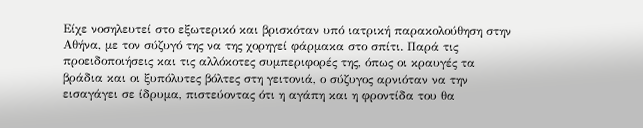Είχε νοσηλευτεί στο εξωτερικό και βρισκόταν υπό ιατρική παρακολούθηση στην Αθήνα, με τον σύζυγό της να της χορηγεί φάρμακα στο σπίτι. Παρά τις προειδοποιήσεις και τις αλλόκοτες συμπεριφορές της, όπως οι κραυγές τα βράδια και οι ξυπόλυτες βόλτες στη γειτονιά, ο σύζυγος αρνιόταν να την εισαγάγει σε ίδρυμα, πιστεύοντας ότι η αγάπη και η φροντίδα του θα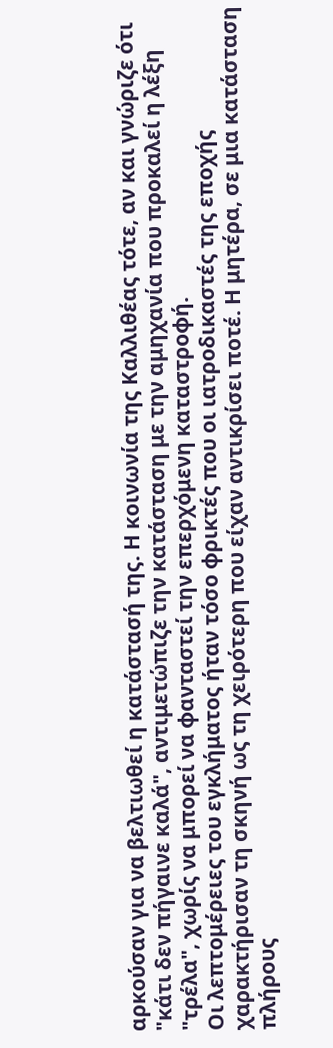αρκούσαν για να βελτιωθεί η κατάστασή της. Η κοινωνία της Καλλιθέας τότε, αν και γνώριζε ότι "κάτι δεν πήγαινε καλά", αντιμετώπιζε την κατάσταση με την αμηχανία που προκαλεί η λέξη "τρέλα", χωρίς να μπορεί να φανταστεί την επερχόμενη καταστροφή.
Οι λεπτομέρειες του εγκλήματος ήταν τόσο φρικτές που οι ιατροδικαστές της εποχής χαρακτήρισαν τη σκηνή ως τη χειρότερη που είχαν αντικρίσει ποτέ. Η μητέρα, σε μια κατάσταση πλήρους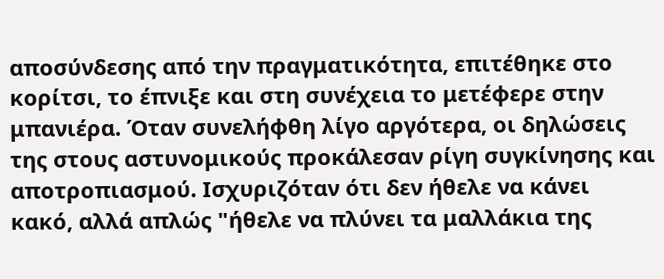αποσύνδεσης από την πραγματικότητα, επιτέθηκε στο κορίτσι, το έπνιξε και στη συνέχεια το μετέφερε στην μπανιέρα. Όταν συνελήφθη λίγο αργότερα, οι δηλώσεις της στους αστυνομικούς προκάλεσαν ρίγη συγκίνησης και αποτροπιασμού. Ισχυριζόταν ότι δεν ήθελε να κάνει κακό, αλλά απλώς "ήθελε να πλύνει τα μαλλάκια της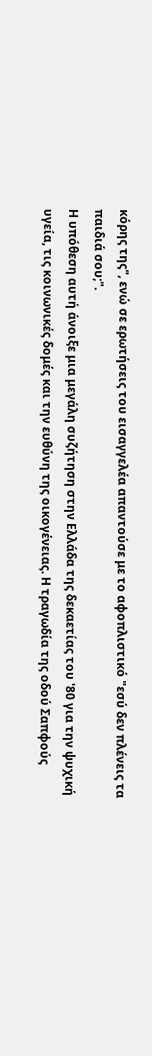κόρης της", ενώ σε ερωτήσεις του εισαγγελέα απαντούσε με το αφοπλιστικό "εσύ δεν πλένεις τα παιδιά σου;".
Η υπόθεση αυτή άνοιξε μια μεγάλη συζήτηση στην Ελλάδα της δεκαετίας του '80 για την ψυχική υγεία, τις κοινωνικές δομές και την ευθύνη της οικογένειας. Η τραγωδία της οδού Σαπφούς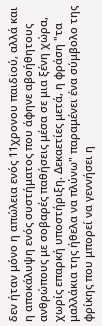δεν ήταν μόνο η απώλεια ενός 11χρονου παιδιού, αλλά και η αποκάλυψη ενός συστήματος που άφηνε αβοήθητους ανθρώπους με σοβαρές παθήσεις μέσα σε μια ξένη χώρα, χωρίς επαρκή υποστήριξη. Δεκαετίες μετά, η φράση "τα μαλλάκια της ήθελα να πλύνω" παραμένει ένα σύμβολο της φρίκης που μπορεί να γεννήσει η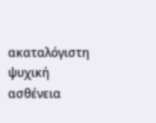ακαταλόγιστη ψυχική ασθένεια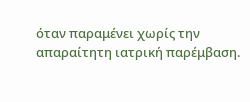όταν παραμένει χωρίς την απαραίτητη ιατρική παρέμβαση.